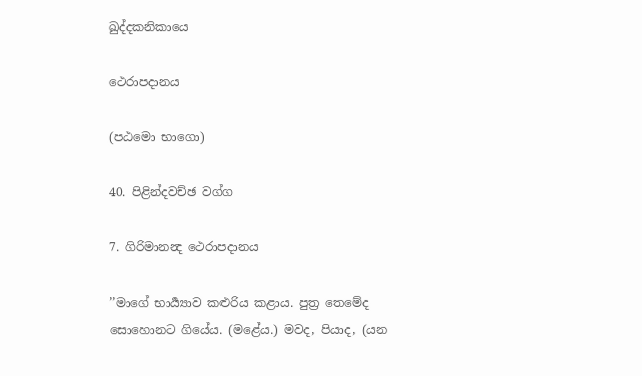ඛුද්දකනිකායෙ

ථෙරාපදානය

(පඨමො භාගො)

40. පිළින්දවච්ඡ වග්ග

7. ගිරිමානන්‍ද ථෙරාපදානය

’’මාගේ භාර්‍ය්‍යාව කළුරිය කළාය. පුත්‍ර තෙමේද සොහොනට ගියේය. (මළේය.) මවද, පියාද, (යන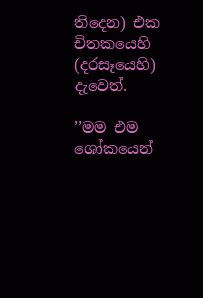තිදෙන) එක චිතකයෙහි (දරසෑයෙහි) දැවෙත්.

’’මම එම ශෝකයෙන්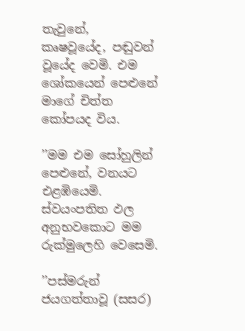තැවුනේ, කෘෂවූයේද, පඬුවන් වූයේද වෙමි. එම ශෝකයෙන් පෙළුනේ මාගේ චිත්ත කෝපයද විය.

’’මම එම සෝහුලින් පෙළුනේ, වනයට එළඹියෙමි. ස්වයංපතිත ඵල අනුභවකොට මම රුක්මුලෙහි වෙසෙමි.

’’පස්මරුන් ජයගත්තාවූ (සසර)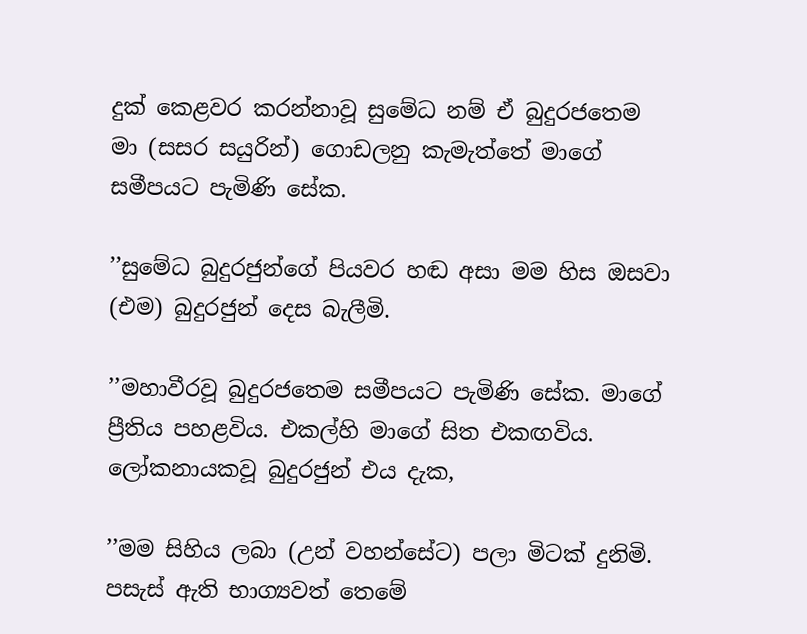දුක් කෙළවර කරන්නාවූ සුමේධ නම් ඒ බුදුරජතෙම මා (සසර සයුරින්) ගොඩලනු කැමැත්තේ මාගේ සමීපයට පැමිණි සේක.

’’සුමේධ බුදුරජුන්ගේ පියවර හඬ අසා මම හිස ඔසවා (එම) බුදුරජුන් දෙස බැලීමි.

’’මහාවීරවූ බුදුරජතෙම සමීපයට පැමිණි සේක. මාගේ ප්‍රීතිය පහළවිය. එකල්හි මාගේ සිත එකඟවිය. ලෝකනායකවූ බුදුරජුන් එය දැක,

’’මම සිහිය ලබා (උන් වහන්සේට) පලා මිටක් දුනිමි. පසැස් ඇති භාග්‍යවත් තෙමේ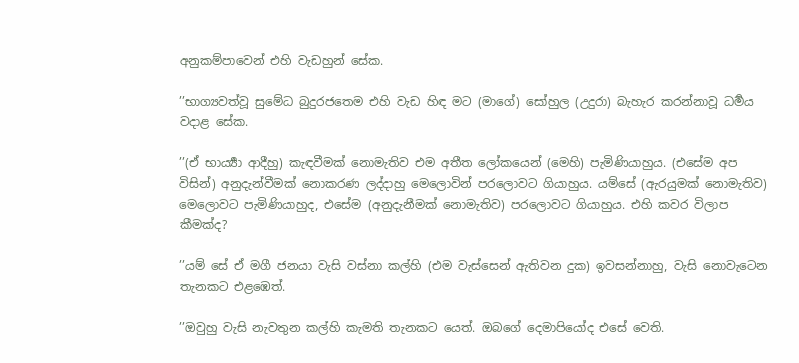අනුකම්පාවෙන් එහි වැඩහුන් සේක.

’’භාග්‍යවත්වූ සුමේධ බුදුරජතෙම එහි වැඩ හිඳ මට (මාගේ) සෝහුල (උදුරා) බැහැර කරන්නාවූ ධර්‍මය වදාළ සේක.

’’(ඒ භාර්‍ය්‍යා ආදීහු) කැඳවීමක් නොමැතිව එම අතීත ලෝකයෙන් (මෙහි) පැමිණියාහුය. (එසේම අප විසින්) අනුදැන්වීමක් නොකරණ ලද්දාහු මෙලොවින් පරලොවට ගියාහුය. යම්සේ (ඇරයුමක් නොමැතිව) මෙලොවට පැමිණියාහුද, එසේම (අනුදැනීමක් නොමැතිව) පරලොවට ගියාහුය. එහි කවර විලාප කීමක්ද?

’’යම් සේ ඒ මගී ජනයා වැසි වස්නා කල්හි (එම වැස්සෙන් ඇතිවන දුක) ඉවසන්නාහු, වැසි නොවැටෙන තැනකට එළඹෙත්.

’’ඔවුහු වැසි නැවතුන කල්හි කැමති තැනකට යෙත්. ඔබගේ දෙමාපියෝද එසේ වෙති.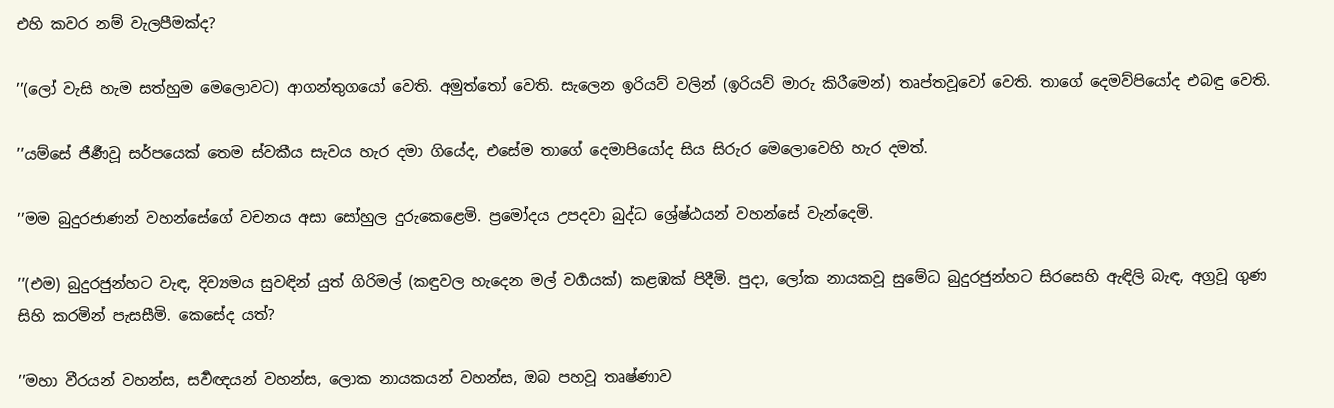එහි කවර නම් වැලපීමක්ද?

’’(ලෝ වැසි හැම සත්හුම මෙලොවට) ආගන්තුගයෝ වෙති. අමුත්තෝ වෙති. සැලෙන ඉරියව් වලින් (ඉරියව් මාරු කිරීමෙන්) තෘප්තවූවෝ වෙති. තාගේ දෙමව්පියෝද එබඳු වෙති.

’’යම්සේ ජීර්‍ණවූ සර්පයෙක් තෙම ස්වකීය සැවය හැර දමා ගියේද, එසේම තාගේ දෙමාපියෝද සිය සිරුර මෙලොවෙහි හැර දමත්.

’’මම බුදුරජාණන් වහන්සේගේ වචනය අසා සෝහුල දුරුකෙළෙමි. ප්‍රමෝදය උපදවා බුද්ධ ශ්‍රේෂ්ඨයන් වහන්සේ වැන්දෙමි.

’’(එම) බුදුරජුන්හට වැඳ, දිව්‍යමය සුවඳින් යුත් ගිරිමල් (කඳුවල හැදෙන මල් වර්‍ගයක්) කළඹක් පිදීමි. පුදා, ලෝක නායකවූ සුමේධ බුදුරජුන්හට සිරසෙහි ඇඳිලි බැඳ, අග්‍රවූ ගුණ සිහි කරමින් පැසසීමි. කෙසේද යත්?

’’මහා වීරයන් වහන්ස, සර්‍වඥයන් වහන්ස, ලොක නායකයන් වහන්ස, ඔබ පහවූ තෘෂ්ණාව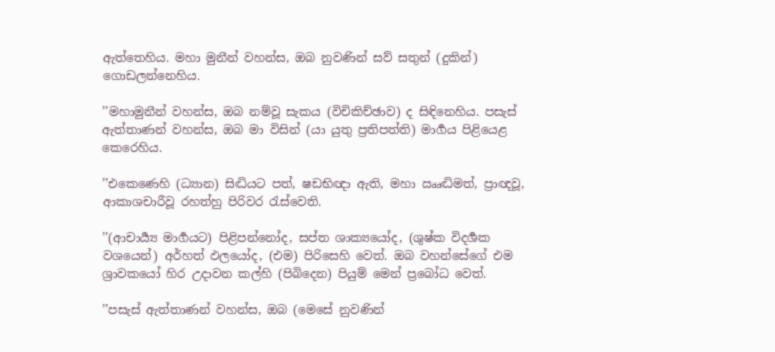ඇත්තෙහිය. මහා මුනීන් වහන්ස, ඔබ නුවණින් සව් සතුන් (දුකින්) ගොඩලන්නෙහිය.

’’මහාමුනීන් වහන්ස, ඔබ නම්වූ සැකය (විචිකිච්ඡාව) ද සිඳිනෙහිය. පසැස් ඇත්තාණන් වහන්ස, ඔබ මා විසින් (යා යුතු ප්‍රතිපත්ති) මාර්‍ගය පිළියෙළ කෙරෙහිය.

’’එකෙණෙහි (ධ්‍යාන) සිද්‍ධියට පත්, ෂඩභිඥා ඇති, මහා ඎද්‍ධිමත්, ප්‍රාඥවූ, ආකාශචාරීවූ රහත්හු පිරිවර රැස්වෙති.

’’(ආචාර්‍ය්‍ය මාර්‍ගයට) පිළිපන්නෝද, සප්ත ශාක්‍යයෝද, (ශුෂ්ක විදර්‍ශක වශයෙන්) අර්හත් ඵලයෝද, (එම) පිරිසෙහි වෙත්. ඔබ වහන්සේගේ එම ශ්‍රාවකයෝ හිර උදාවන කල්හි (පිබිදෙන) පියුම් මෙන් ප්‍රබෝධ වෙත්.

’’පසැස් ඇත්තාණන් වහන්ස, ඔබ (මෙසේ නුවණින්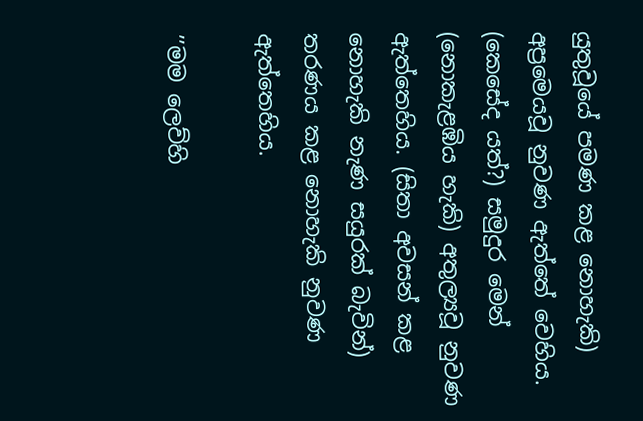යුතුවූයේ පමණ කළ නොහැකි) අප්‍රමෙයවූ නුවණ ඇත්තේ වෙහිය. (කෙසේද යත්?) සමුදුර මෙන් (නොකැළඹිය හැකි) අතුල්‍යවූ නුවණ ඇත්තෙහිය. (සිතා අවසන් කළ නොහැකි නැණ සයුරක් බැවින්) තරණය කළ නොහැකි නුවණ ඇත්තෙහිය.

’’මම ලෙව්හි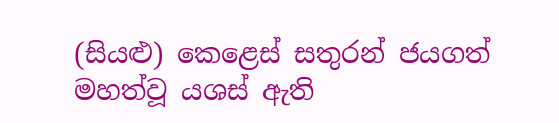(සියළු) කෙළෙස් සතුරන් ජයගත් මහත්වූ යශස් ඇති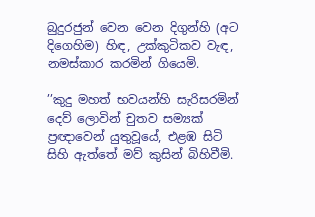බුදුරජුන් වෙන වෙන දිගුන්හි (අට දිගෙහිම) හිඳ, උක්කුටිකව වැඳ, නමස්කාර කරමින් ගියෙමි.

’’කුදු මහත් භවයන්හි සැරිසරමින් දෙව් ලොවින් චුතව සම්‍යක් ප්‍රඥාවෙන් යුතුවූයේ, එළඹ සිටි සිහි ඇත්තේ මව් කුසින් බිහිවීමි.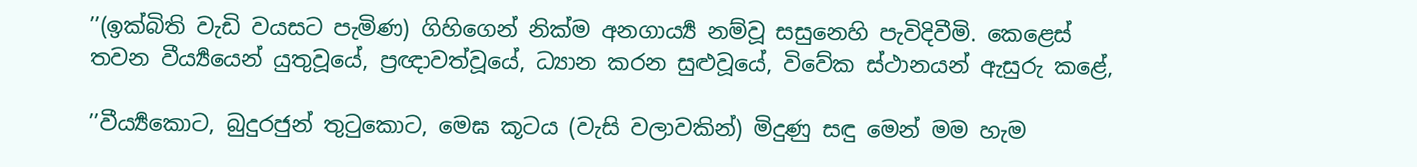’’(ඉක්බිති වැඩි වයසට පැමිණ) ගිහිගෙන් නික්ම අනගාර්‍ය්‍ය නම්වූ සසුනෙහි පැවිදිවීමි. කෙළෙස් තවන වීර්‍ය්‍යයෙන් යුතුවූයේ, ප්‍රඥාවත්වූයේ, ධ්‍යාන කරන සුළුවූයේ, විවේක ස්ථානයන් ඇසුරු කළේ,

’’වීර්‍ය්‍යකොට, බුදුරජුන් තුටුකොට, මෙඝ කූටය (වැසි වලාවකින්) මිදුණු සඳු මෙන් මම හැම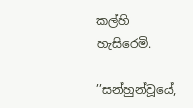කල්හි හැසිරෙමි.

’’සන්හුන්වූයේ,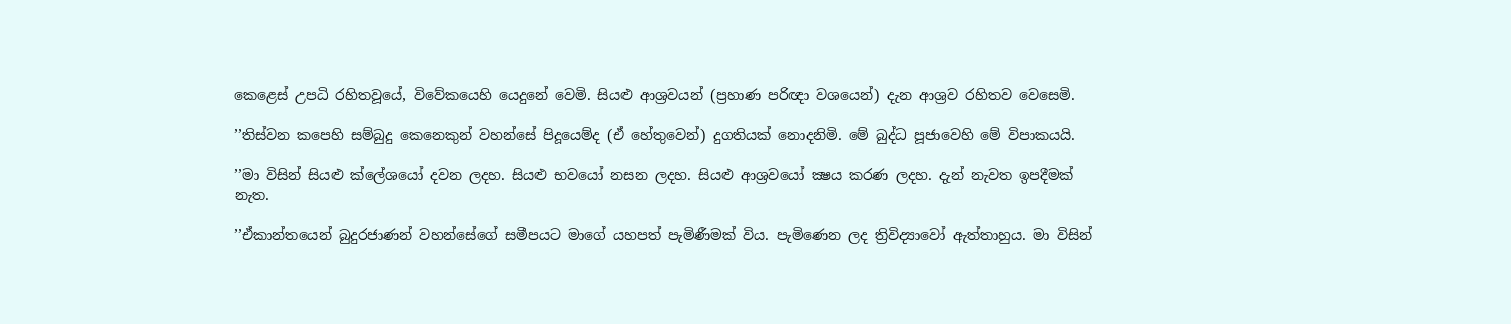කෙළෙස් උපධි රහිතවූයේ, විවේකයෙහි යෙදුනේ වෙමි. සියළු ආශ්‍රවයන් (ප්‍රහාණ පරිඥා වශයෙන්) දැන ආශ්‍රව රහිතව වෙසෙමි.

’’තිස්වන කපෙහි සම්බුදු කෙනෙකුන් වහන්සේ පිදූයෙම්ද (ඒ හේතුවෙන්) දුගතියක් නොදනිමි. මේ බුද්ධ පූජාවෙහි මේ විපාකයයි.

’’මා විසින් සියළු ක්ලේශයෝ දවන ලදහ. සියළු භවයෝ නසන ලදහ. සියළු ආශ්‍රවයෝ ක්‍ෂය කරණ ලදහ. දැන් නැවත ඉපදීමක් නැත.

’’ඒකාන්තයෙන් බුදුරජාණන් වහන්සේගේ සමීපයට මාගේ යහපත් පැමිණීමක් විය. පැමිණෙන ලද ත්‍රිවිද්‍යාවෝ ඇත්තාහුය. මා විසින්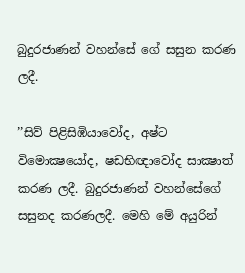බුදුරජාණන් වහන්සේ ගේ සසුන කරණ ලදී.

’’සිව් පිළිසිඹියාවෝද, අෂ්ට විමොක්‍ෂයෝද, ෂඩභිඥාවෝද සාක්‍ෂාත් කරණ ලදී. බුදුරජාණන් වහන්සේගේ සසුනද කරණලදී. මෙහි මේ අයුරින්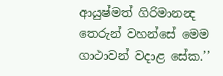ආයුෂ්මත් ගිරිමානන්‍ද තෙරුන් වහන්සේ මෙම ගාථාවන් වදාළ සේක.’’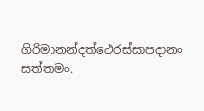ගිරිමානන්දත්ථෙරස්සාපදානං සත්තමං.